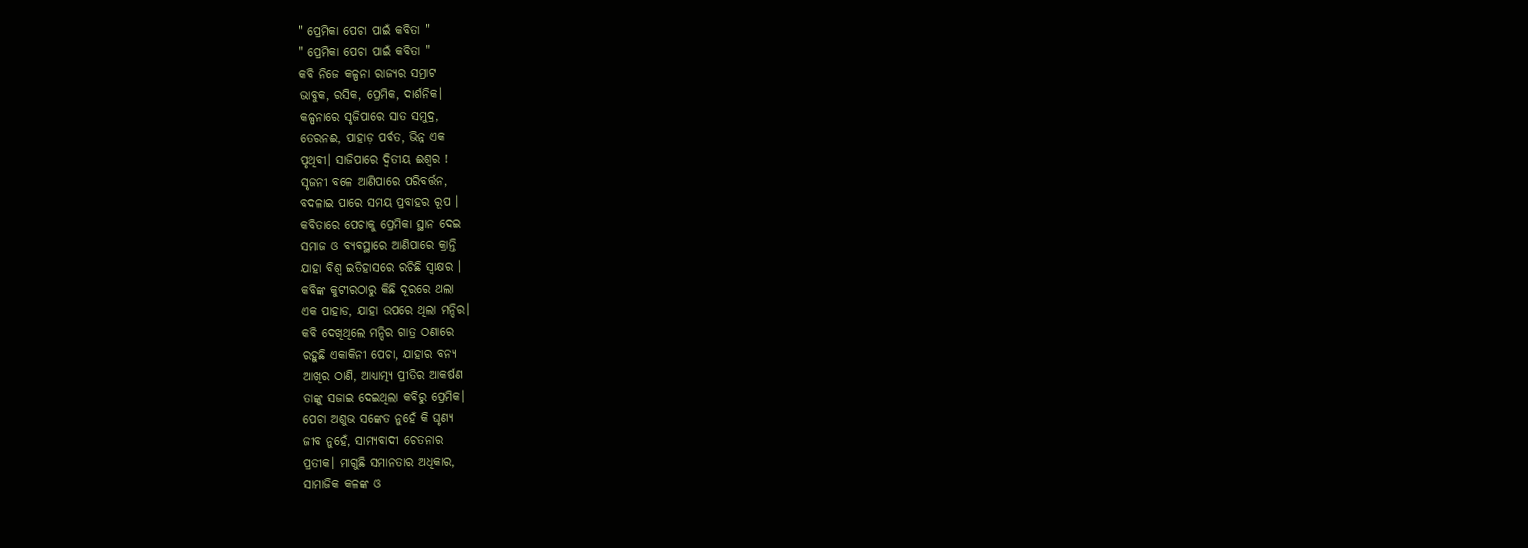" ପ୍ରେମିକା ପେଚା ପାଇଁ କବିତା "
" ପ୍ରେମିକା ପେଚା ପାଇଁ କବିତା "
କବି ନିଜେ କଳ୍ପନା ରାଜ୍ୟର ସମ୍ରାଟ
ଭାବୁକ, ରସିକ, ପ୍ରେମିକ, ଦାର୍ଶନିକ।
କଳ୍ପନାରେ ସୃଜିପାରେ ସାତ ସମୁଦ୍ର,
ତେରନଈ, ପାହାଡ଼ ପର୍ବତ, ଭିନ୍ନ ଏକ
ପୃଥିବୀ। ସାଜିପାରେ ଦ୍ବିତୀୟ ଈଶ୍ବର !
ସୃଜନୀ ବଳେ ଆଣିପାରେ ପରିବର୍ତ୍ତନ,
ବଦଳାଇ ପାରେ ସମୟ ପ୍ରବାହର ରୂପ ।
କବିତାରେ ପେଚାକୁ ପ୍ରେମିକା ସ୍ଥାନ ଦେଇ
ସମାଜ ଓ ବ୍ୟବସ୍ଥାରେ ଆଣିପାରେ କ୍ରାନ୍ତି
ଯାହା ବିଶ୍ବ ଇତିହାସରେ ରଚିଛି ସ୍ବାକ୍ଷର ।
କବିଙ୍କ କୁଟୀରଠାରୁ କିଛି ଦୂରରେ ଥଲା
ଏକ ପାହାଡ, ଯାହା ଉପରେ ଥିଲା ମନ୍ଦିର।
କବି ଦେଖିଥିଲେ ମନ୍ଦିର ଗାତ୍ର ଠଣାରେ
ରହୁଛି ଏକାକିନୀ ପେଚା, ଯାହାର ବନ୍ୟ
ଆଖିର ଠାଣି, ଆଧ୍ୟାତ୍ମ୍ୟ ପ୍ରୀତିର ଆକର୍ଷଣ
ତାଙ୍କୁ ସଜାଇ ଦେଇଥିଲା କବିରୁ ପ୍ରେମିକ।
ପେଚା ଅଶୁଭ ସଙ୍କେତ ନୁହେଁ କି ଘୃଣ୍ୟ
ଜୀବ ନୁହେଁ, ସାମ୍ୟବାଦୀ ଚେତନାର
ପ୍ରତୀକ। ମାଗୁଛି ସମାନତାର ଅଧିକାର,
ସାମାଜିକ କଳଙ୍କ ଓ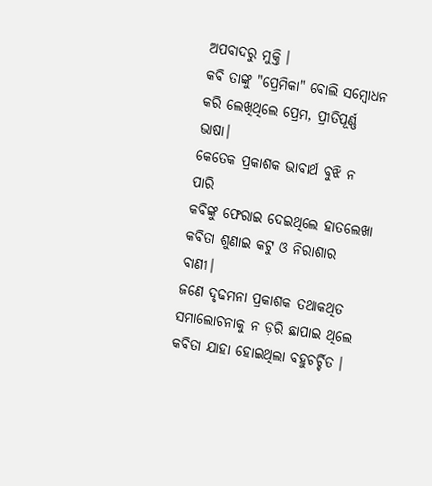ଅପବାଦରୁ ମୁକ୍ତି ।
କବି ତାଙ୍କୁ "ପ୍ରେମିକା" ବୋଲି ସମ୍ବୋଧନ
କରି ଲେଖିଥିଲେ ପ୍ରେମ, ପ୍ରୀତିପୂର୍ଣ୍ଣ ଭାଷା।
କେତେକ ପ୍ରକାଶକ ଭାବାର୍ଥ ବୁଝି ନ ପାରି
କବିଙ୍କୁ ଫେରାଇ ଦେଇଥିଲେ ହାତଲେଖା
କବିତା ଶୁଣାଇ କଟୁ ଓ ନିରାଶାର ବାଣୀ।
ଜଣେ ଦୃଢମନା ପ୍ରକାଶକ ତଥାକଥିତ
ସମାଲୋଚନାକୁ ନ ଡ଼ରି ଛାପାଇ ଥିଲେ
କବିତା ଯାହା ହୋଇଥିଲା ବହୁଚର୍ଚ୍ଚିତ ।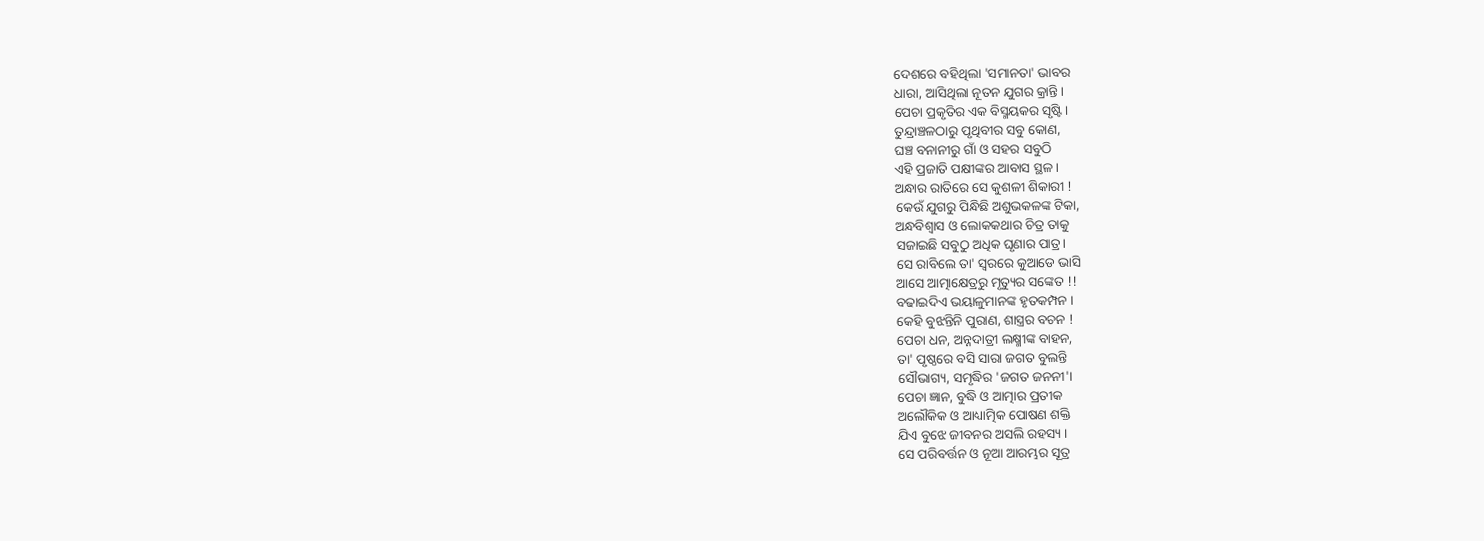ଦେଶରେ ବହିଥିଲା 'ସମାନତା' ଭାବର
ଧାରା, ଆସିଥିଲା ନୂତନ ଯୁଗର କ୍ରାନ୍ତି।
ପେଚା ପ୍ରକୃତିର ଏକ ବିସ୍ମୟକର ସୃଷ୍ଟି।
ତୁନ୍ଦ୍ରାଞ୍ଚଳଠାରୁ ପୃଥିବୀର ସବୁ କୋଣ,
ଘଞ୍ଚ ବନାନୀରୁ ଗାଁ ଓ ସହର ସବୁଠି
ଏହି ପ୍ରଜାତି ପକ୍ଷୀଙ୍କର ଆବାସ ସ୍ଥଳ ।
ଅନ୍ଧାର ରାତିରେ ସେ କୁଶଳୀ ଶିକାରୀ !
କେଉଁ ଯୁଗରୁ ପିନ୍ଧିଛି ଅଶୁଭକଳଙ୍କ ଟିକା,
ଅନ୍ଧବିଶ୍ବାସ ଓ ଲୋକକଥାର ଚିତ୍ର ତାକୁ
ସଜାଇଛି ସବୁଠୁ ଅଧିକ ଘୃଣାର ପାତ୍ର।
ସେ ରାବିଲେ ତା' ସ୍ବରରେ କୁଆଡେ ଭାସି
ଆସେ ଆତ୍ମାକ୍ଷେତ୍ରରୁ ମୃତ୍ୟୁର ସଙ୍କେତ !!
ବଢାଇଦିଏ ଭୟାଳୁମାନଙ୍କ ହୃତକମ୍ପନ ।
କେହି ବୁଝନ୍ତିନି ପୁରାଣ, ଶାସ୍ତ୍ରର ବଚନ !
ପେଚା ଧନ, ଅନ୍ନଦାତ୍ରୀ ଲକ୍ଷ୍ମୀଙ୍କ ବାହନ,
ତା' ପୃଷ୍ଠରେ ବସି ସାରା ଜଗତ ବୁଲନ୍ତି
ସୌଭାଗ୍ୟ, ସମୃଦ୍ଧିର 'ଜଗତ ଜନନୀ'।
ପେଚା ଜ୍ଞାନ, ବୁଦ୍ଧି ଓ ଆତ୍ମାର ପ୍ରତୀକ
ଅଲୌକିକ ଓ ଆଧ୍ୟାତ୍ମିକ ପୋଷଣ ଶକ୍ତି
ଯିଏ ବୁଝେ ଜୀବନର ଅସଲି ରହସ୍ୟ ।
ସେ ପରିବର୍ତ୍ତନ ଓ ନୂଆ ଆରମ୍ଭର ସୂତ୍ର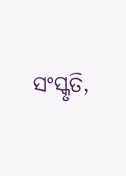ସଂସ୍କୃତି,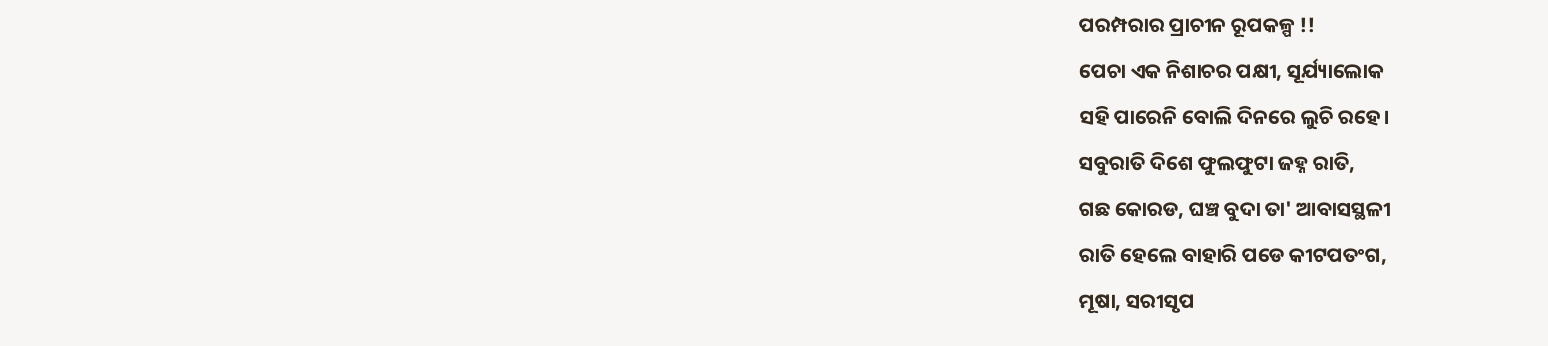ପରମ୍ପରାର ପ୍ରାଚୀନ ରୂପକଳ୍ପ !!
ପେଚା ଏକ ନିଶାଚର ପକ୍ଷୀ, ସୂର୍ଯ୍ୟାଲୋକ
ସହି ପାରେନି ବୋଲି ଦିନରେ ଲୁଚି ରହେ।
ସବୁରାତି ଦିଶେ ଫୁଲଫୁଟା ଜହ୍ନ ରାତି,
ଗଛ କୋରଡ, ଘଞ୍ଚ ବୁଦା ତା' ଆବାସସ୍ଥଳୀ
ରାତି ହେଲେ ବାହାରି ପଡେ କୀଟପତଂଗ,
ମୂଷା, ସରୀସୃପ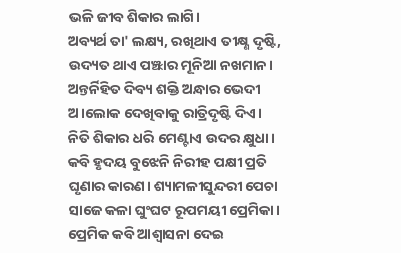ଭଳି ଜୀବ ଶିକାର ଲାଗି।
ଅବ୍ୟର୍ଥ ତା' ଲକ୍ଷ୍ୟ, ରଖିଥାଏ ତୀକ୍ଷ୍ଣ ଦୃଷ୍ଟି,
ଉଦ୍ୟତ ଥାଏ ପଞ୍ଝାର ମୂନିଆ ନଖମାନ।
ଅନ୍ତର୍ନିହିତ ଦିବ୍ୟ ଶକ୍ତି ଅନ୍ଧାର ଭେଦୀ
ଅ।ଲୋକ ଦେଖିବାକୁ ରାତ୍ରିଦୃଷ୍ଟି ଦିଏ।
ନିତି ଶିକାର ଧରି ମେଣ୍ଟାଏ ଉଦର କ୍ଷୁଧା।
କବି ହୃଦୟ ବୁଝେନି ନିରୀହ ପକ୍ଷୀ ପ୍ରତି
ଘୃଣାର କାରଣ। ଶ୍ୟାମଳୀସୁନ୍ଦରୀ ପେଚା
ସାଜେ କଳା ଘୁଂଘଟ ରୂପମୟୀ ପ୍ରେମିକା।
ପ୍ରେମିକ କବି ଆଶ୍ୱାସନା ଦେଇ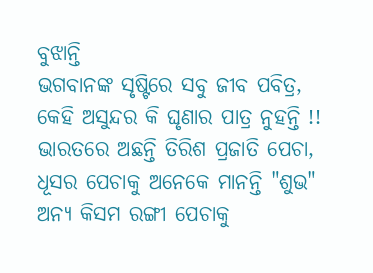ବୁଝାନ୍ତି
ଭଗବାନଙ୍କ ସୃଷ୍ଟିରେ ସବୁ ଜୀବ ପବିତ୍ର,
କେହି ଅସୁନ୍ଦର କି ଘୃଣାର ପାତ୍ର ନୁହନ୍ତି !!
ଭାରତରେ ଅଛନ୍ତି ତିରିଶ ପ୍ରଜାତି ପେଚା,
ଧୂସର ପେଚାକୁ ଅନେକେ ମାନନ୍ତି "ଶୁଭ"
ଅନ୍ୟ କିସମ ରଙ୍ଗୀ ପେଚାକୁ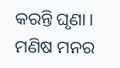କରନ୍ତି ଘୃଣା।
ମଣିଷ ମନର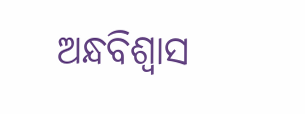ଅନ୍ଧବିଶ୍ବାସ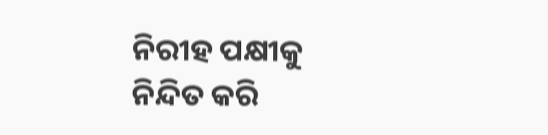ନିରୀହ ପକ୍ଷୀକୁ
ନିନ୍ଦିତ କରି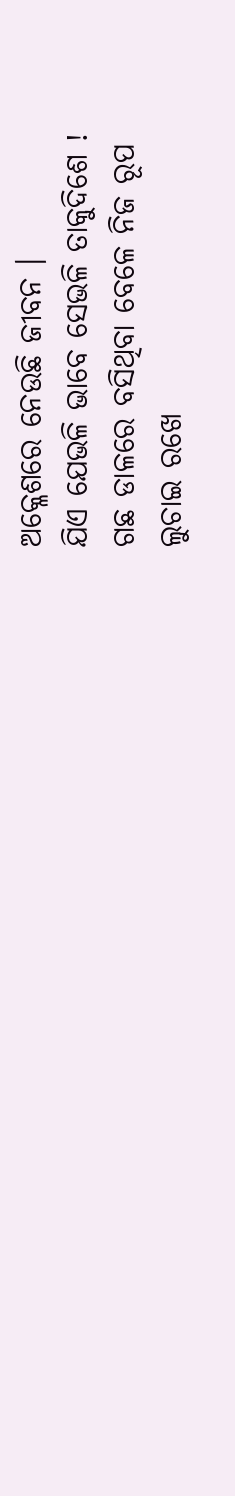ଅକ୍ଳେଶରେ ନେଉଛି ଜୀବନ ।
ଯିଏ ଯେଭଳି ଭାବେ ସେଭଳି ତାକୁଦିଶେ !
ଗଛ ଡାଳରେ ବସିଥିବା ବେଳେ ନିଜ ରୂପ
ଲୁଚାଇ ରଖେ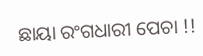ଛାୟା ରଂଗଧାରୀ ପେଚା !!